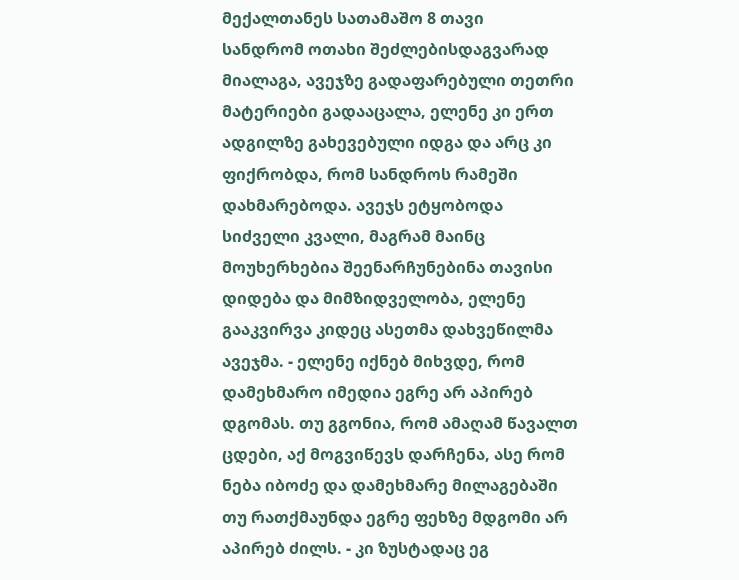მექალთანეს სათამაშო 8 თავი
სანდრომ ოთახი შეძლებისდაგვარად მიალაგა, ავეჯზე გადაფარებული თეთრი მატერიები გადააცალა, ელენე კი ერთ ადგილზე გახევებული იდგა და არც კი ფიქრობდა, რომ სანდროს რამეში დახმარებოდა. ავეჯს ეტყობოდა სიძველი კვალი, მაგრამ მაინც მოუხერხებია შეენარჩუნებინა თავისი დიდება და მიმზიდველობა, ელენე გააკვირვა კიდეც ასეთმა დახვეწილმა ავეჯმა. - ელენე იქნებ მიხვდე, რომ დამეხმარო იმედია ეგრე არ აპირებ დგომას. თუ გგონია, რომ ამაღამ წავალთ ცდები, აქ მოგვიწევს დარჩენა, ასე რომ ნება იბოძე და დამეხმარე მილაგებაში თუ რათქმაუნდა ეგრე ფეხზე მდგომი არ აპირებ ძილს. - კი ზუსტადაც ეგ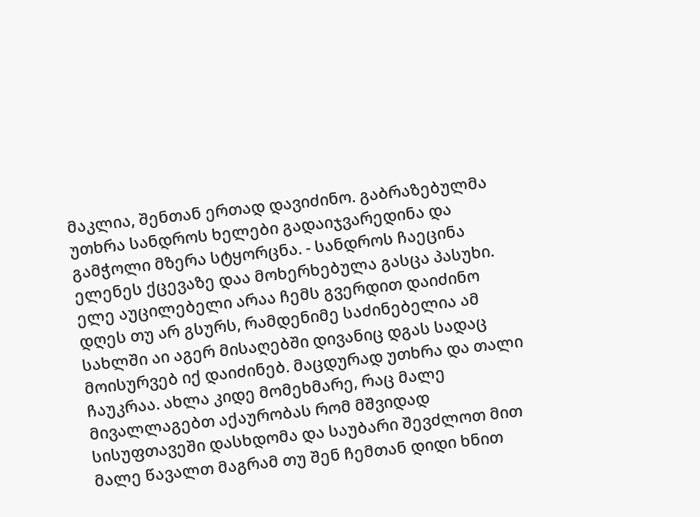მაკლია, შენთან ერთად დავიძინო. გაბრაზებულმა უთხრა სანდროს ხელები გადაიჯვარედინა და გამჭოლი მზერა სტყორცნა. - სანდროს ჩაეცინა ელენეს ქცევაზე დაა მოხერხებულა გასცა პასუხი. ელე აუცილებელი არაა ჩემს გვერდით დაიძინო დღეს თუ არ გსურს, რამდენიმე საძინებელია ამ სახლში აი აგერ მისაღებში დივანიც დგას სადაც მოისურვებ იქ დაიძინებ. მაცდურად უთხრა და თალი ჩაუკრაა. ახლა კიდე მომეხმარე, რაც მალე მივალლაგებთ აქაურობას რომ მშვიდად სისუფთავეში დასხდომა და საუბარი შევძლოთ მით მალე წავალთ მაგრამ თუ შენ ჩემთან დიდი ხნით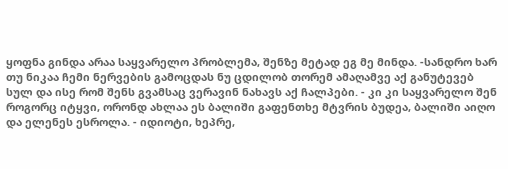ყოფნა გინდა არაა საყვარელო პრობლემა, შენზე მეტად ეგ მე მინდა. -სანდრო ხარ თუ ნიკაა ჩემი ნერვების გამოცდას ნუ ცდილობ თორემ ამაღამვე აქ განუტევებ სულ და ისე რომ შენს გვამსაც ვერავინ ნახავს აქ ჩალპები. - კი კი საყვარელო შენ როგორც იტყვი, ორონდ ახლაა ეს ბალიში გაფენთხე მტვრის ბუდეა, ბალიში აიღო და ელენეს ესროლა. - იდიოტი, ხეპრე,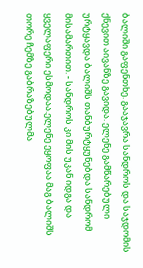ბალიში გაფენთხე. გააჯავრა სანდროს და საჯდომის ქნევით აივანზე გავიდა. ელენე გამწარებული ურტყავდა ბალიშს თანბურტყუნებდა სანდრომ მისამართით. - სანდროს კი მის უკან იდგა და ყველაფერი ესმოდაა.ელენე ეყოფაა მაგ ბალიშს თორე ჩემზე გაბრაზებულმა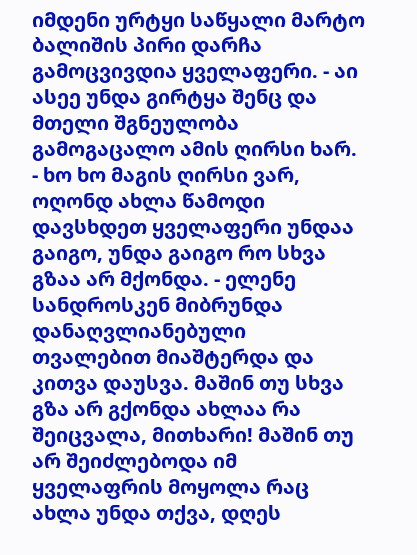იმდენი ურტყი საწყალი მარტო ბალიშის პირი დარჩა გამოცვივდია ყველაფერი. - აი ასეე უნდა გირტყა შენც და მთელი შგნეულობა გამოგაცალო ამის ღირსი ხარ. - ხო ხო მაგის ღირსი ვარ, ოღონდ ახლა წამოდი დავსხდეთ ყველაფერი უნდაა გაიგო, უნდა გაიგო რო სხვა გზაა არ მქონდა. - ელენე სანდროსკენ მიბრუნდა დანაღვლიანებული თვალებით მიაშტერდა და კითვა დაუსვა. მაშინ თუ სხვა გზა არ გქონდა ახლაა რა შეიცვალა, მითხარი! მაშინ თუ არ შეიძლებოდა იმ ყველაფრის მოყოლა რაც ახლა უნდა თქვა, დღეს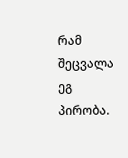რამ შეცვალა ეგ პირობა.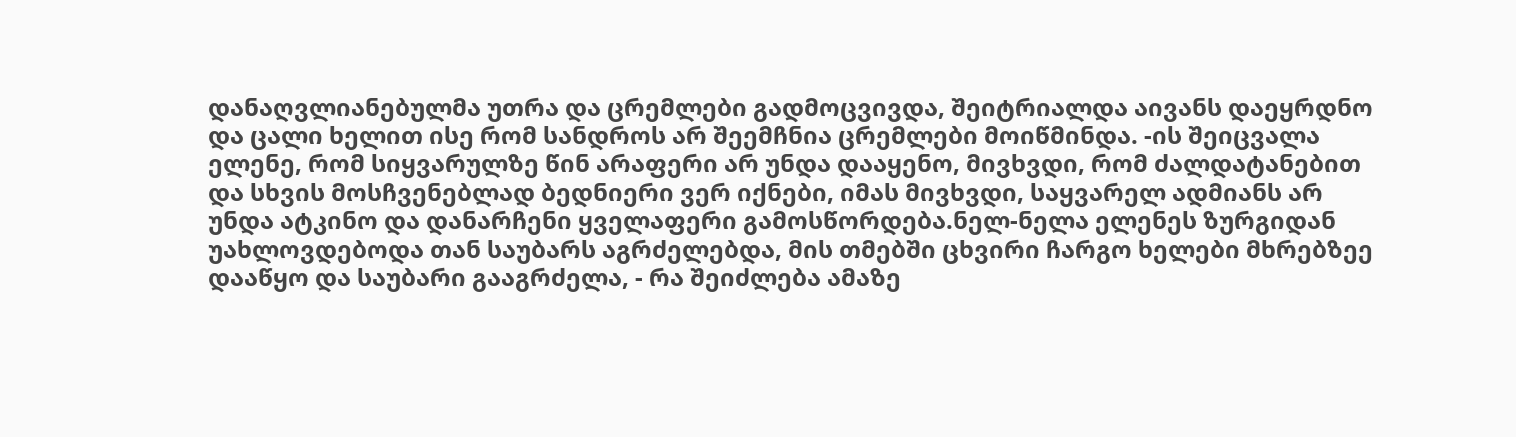დანაღვლიანებულმა უთრა და ცრემლები გადმოცვივდა, შეიტრიალდა აივანს დაეყრდნო და ცალი ხელით ისე რომ სანდროს არ შეემჩნია ცრემლები მოიწმინდა. -ის შეიცვალა ელენე, რომ სიყვარულზე წინ არაფერი არ უნდა დააყენო, მივხვდი, რომ ძალდატანებით და სხვის მოსჩვენებლად ბედნიერი ვერ იქნები, იმას მივხვდი, საყვარელ ადმიანს არ უნდა ატკინო და დანარჩენი ყველაფერი გამოსწორდება.ნელ-ნელა ელენეს ზურგიდან უახლოვდებოდა თან საუბარს აგრძელებდა, მის თმებში ცხვირი ჩარგო ხელები მხრებზეე დააწყო და საუბარი გააგრძელა, - რა შეიძლება ამაზე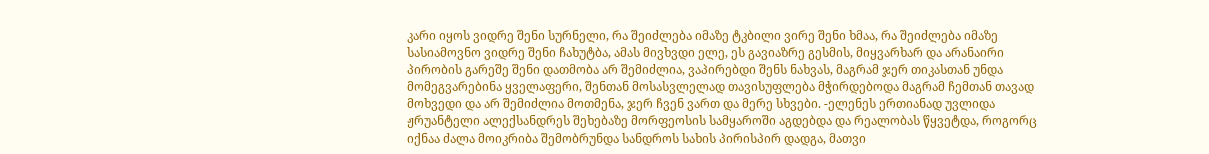კარი იყოს ვიდრე შენი სურნელი, რა შეიძლება იმაზე ტკბილი ვირე შენი ხმაა, რა შეიძლება იმაზე სასიამოვნო ვიდრე შენი ჩახუტბა, ამას მივხვდი ელე, ეს გავიაზრე გესმის, მიყვარხარ და არანაირი პირობის გარეშე შენი დათმობა არ შემიძლია, ვაპირებდი შენს ნახვას, მაგრამ ჯერ თიკასთან უნდა მომეგვარებინა ყველაფერი, შენთან მოსასვლელად თავისუფლება მჭირდებოდა მაგრამ ჩემთან თავად მოხვედი და არ შემიძლია მოთმენა, ჯერ ჩვენ ვართ და მერე სხვები. -ელენეს ერთიანად უვლიდა ჟრუანტელი ალექსანდრეს შეხებაზე მორფეოსის სამყაროში აგდებდა და რეალობას წყვეტდა, როგორც იქნაა ძალა მოიკრიბა შემობრუნდა სანდროს სახის პირისპირ დადგა, მათვი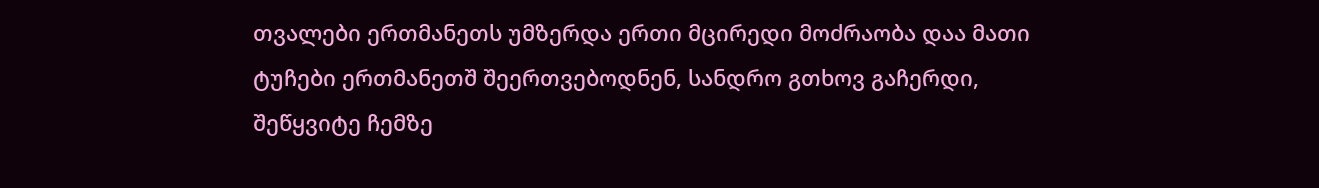თვალები ერთმანეთს უმზერდა ერთი მცირედი მოძრაობა დაა მათი ტუჩები ერთმანეთშ შეერთვებოდნენ, სანდრო გთხოვ გაჩერდი, შეწყვიტე ჩემზე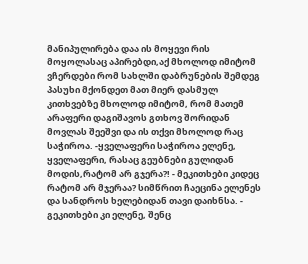მანიპულირება დაა ის მოყევი რის მოყოლასაც აპირებდი,აქ მხოლოდ იმიტომ ვჩერდები რომ სახლში დაბრუნების შემდეგ პასუხი მქონდეთ მათ მიერ დასმულ კითხვებზე მხოლოდ იმიტომ, რომ მათემ არაფერი დაგიშავოს გთხოვ შორიდან მოვლას შეეშვი და ის თქვი მხოლოდ რაც საჭიროა. -ყველაფერი საჭიროა ელენე, ყველაფერი, რასაც გეუბნები გულიდან მოდის,რატომ არ გჯერა?! - მეკითხები კიდეც რატომ არ მჯერაა? სიმწრით ჩაეცინა ელენეს და სანდროს ხელებიდან თავი დაიხნსა. - გეკითხები კი ელენე, შენც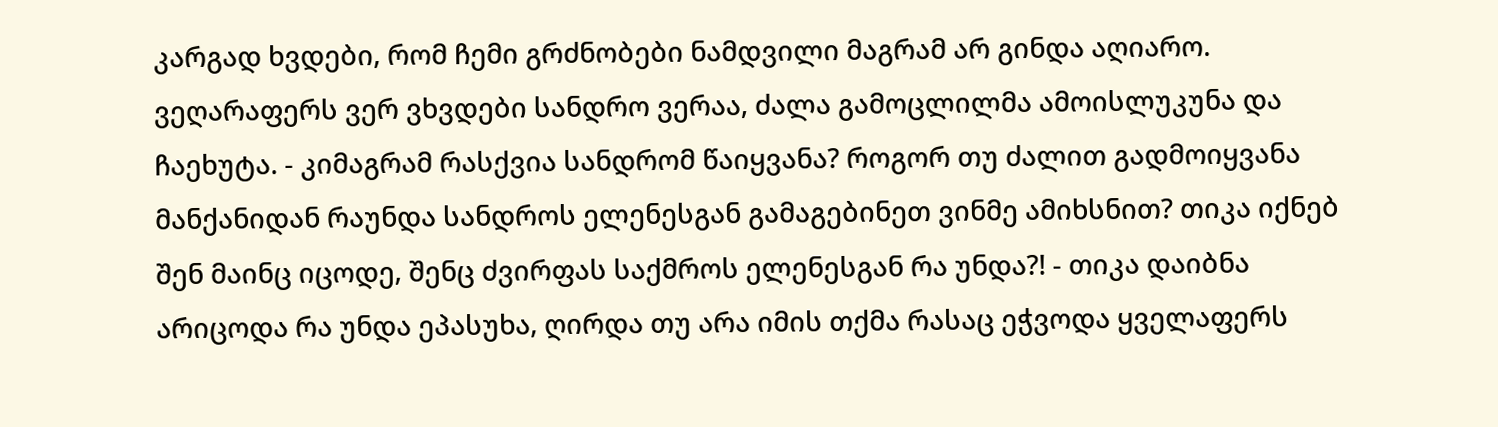კარგად ხვდები, რომ ჩემი გრძნობები ნამდვილი მაგრამ არ გინდა აღიარო. ვეღარაფერს ვერ ვხვდები სანდრო ვერაა, ძალა გამოცლილმა ამოისლუკუნა და ჩაეხუტა. - კიმაგრამ რასქვია სანდრომ წაიყვანა? როგორ თუ ძალით გადმოიყვანა მანქანიდან რაუნდა სანდროს ელენესგან გამაგებინეთ ვინმე ამიხსნით? თიკა იქნებ შენ მაინც იცოდე, შენც ძვირფას საქმროს ელენესგან რა უნდა?! - თიკა დაიბნა არიცოდა რა უნდა ეპასუხა, ღირდა თუ არა იმის თქმა რასაც ეჭვოდა ყველაფერს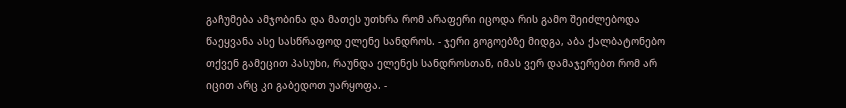გაჩუმება ამჯობინა და მათეს უთხრა რომ არაფერი იცოდა რის გამო შეიძლებოდა წაეყვანა ასე სასწრაფოდ ელენე სანდროს. - ჯერი გოგოებზე მიდგა, აბა ქალბატონებო თქვენ გამეცით პასუხი, რაუნდა ელენეს სანდროსთან, იმას ვერ დამაჯერებთ რომ არ იცით არც კი გაბედოთ უარყოფა. -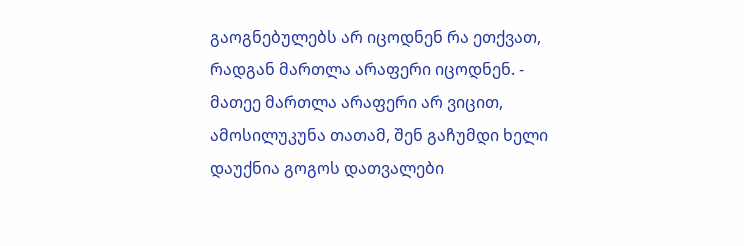გაოგნებულებს არ იცოდნენ რა ეთქვათ, რადგან მართლა არაფერი იცოდნენ. - მათეე მართლა არაფერი არ ვიცით, ამოსილუკუნა თათამ, შენ გაჩუმდი ხელი დაუქნია გოგოს დათვალები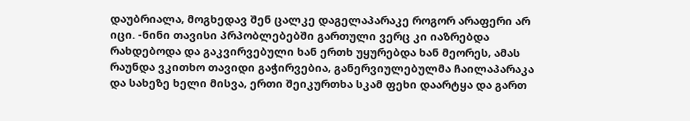დაუბრიალა, მოგხედავ შენ ცალკე დაგელაპარაკე როგორ არაფერი არ იცი. -ნინი თავისი პრპობლებებში გართული ვერც კი იაზრებდა რახდებოდა და გაკვირვებული ხან ერთხ უყურებდა ხან მეორეს, ამას რაუნდა ვკითხო თავიდი გაჭირვებია, განერვიულებულმა ჩაილაპარაკა და სახეზე ხელი მისვა, ერთი შეიკურთხა სკამ ფეხი დაარტყა და გართ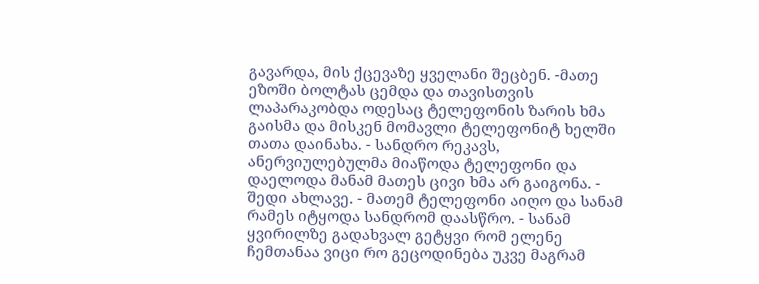გავარდა, მის ქცევაზე ყველანი შეცბენ. -მათე ეზოში ბოლტას ცემდა და თავისთვის ლაპარაკობდა ოდესაც ტელეფონის ზარის ხმა გაისმა და მისკენ მომავლი ტელეფონიტ ხელში თათა დაინახა. - სანდრო რეკავს, ანერვიულებულმა მიაწოდა ტელეფონი და დაელოდა მანამ მათეს ცივი ხმა არ გაიგონა. - შედი ახლავე. - მათემ ტელეფონი აიღო და სანამ რამეს იტყოდა სანდრომ დაასწრო. - სანამ ყვირილზე გადახვალ გეტყვი რომ ელენე ჩემთანაა ვიცი რო გეცოდინება უკვე მაგრამ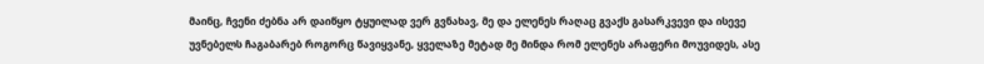მაინც, ჩვენი ძებნა არ დაიწყო ტყუილად ვერ გვნახავ, მე და ელენეს რაღაც გვაქს გასარკვევი და ისევე უვნებელს ჩაგაბარებ როგორც წავიყვანე, ყველაზე მეტად მე მინდა რომ ელენეს არაფერი მოუვიდეს, ასე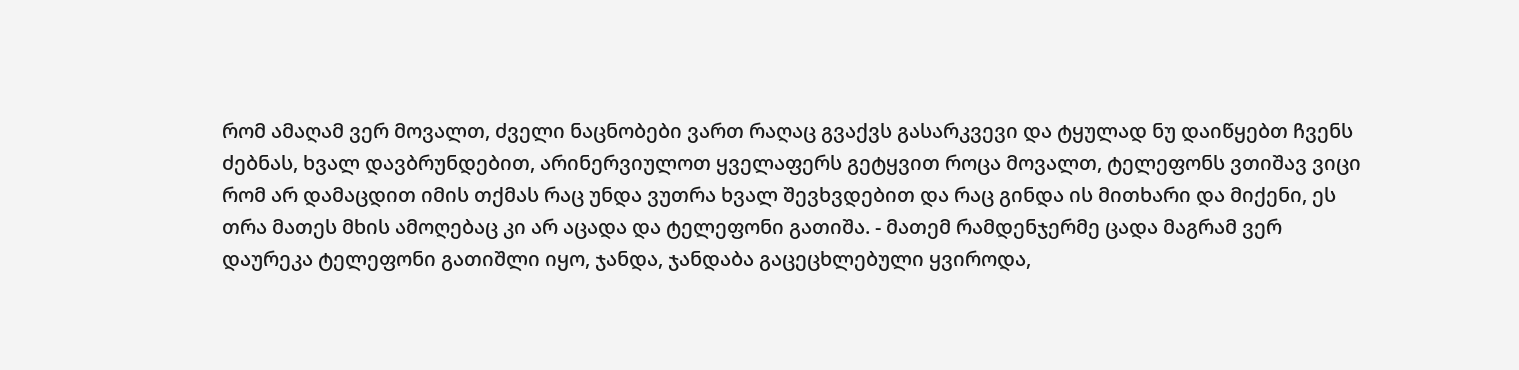რომ ამაღამ ვერ მოვალთ, ძველი ნაცნობები ვართ რაღაც გვაქვს გასარკვევი და ტყულად ნუ დაიწყებთ ჩვენს ძებნას, ხვალ დავბრუნდებით, არინერვიულოთ ყველაფერს გეტყვით როცა მოვალთ, ტელეფონს ვთიშავ ვიცი რომ არ დამაცდით იმის თქმას რაც უნდა ვუთრა ხვალ შევხვდებით და რაც გინდა ის მითხარი და მიქენი, ეს თრა მათეს მხის ამოღებაც კი არ აცადა და ტელეფონი გათიშა. - მათემ რამდენჯერმე ცადა მაგრამ ვერ დაურეკა ტელეფონი გათიშლი იყო, ჯანდა, ჯანდაბა გაცეცხლებული ყვიროდა,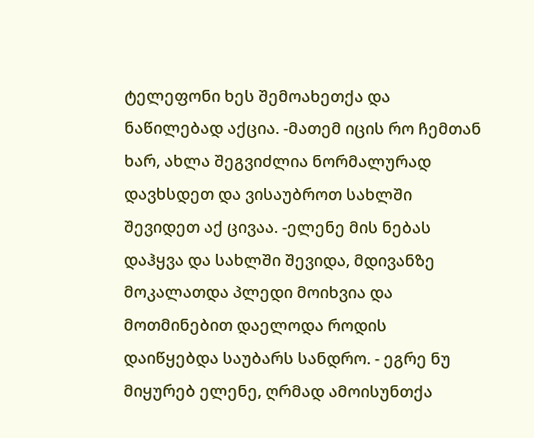ტელეფონი ხეს შემოახეთქა და ნაწილებად აქცია. -მათემ იცის რო ჩემთან ხარ, ახლა შეგვიძლია ნორმალურად დავხსდეთ და ვისაუბროთ სახლში შევიდეთ აქ ცივაა. -ელენე მის ნებას დაჰყვა და სახლში შევიდა, მდივანზე მოკალათდა პლედი მოიხვია და მოთმინებით დაელოდა როდის დაიწყებდა საუბარს სანდრო. - ეგრე ნუ მიყურებ ელენე, ღრმად ამოისუნთქა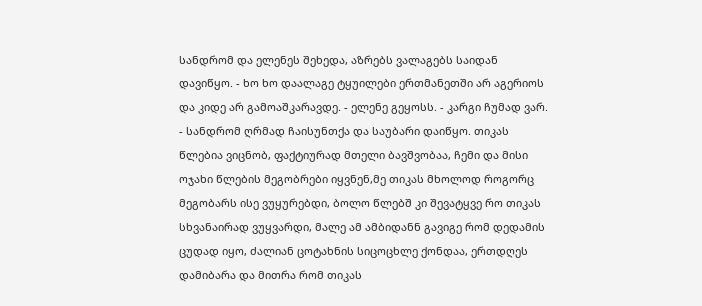სანდრომ და ელენეს შეხედა, აზრებს ვალაგებს საიდან დავიწყო. - ხო ხო დაალაგე ტყუილები ერთმანეთში არ აგერიოს და კიდე არ გამოაშკარავდე. - ელენე გეყოსს. - კარგი ჩუმად ვარ. - სანდრომ ღრმად ჩაისუნთქა და საუბარი დაიწყო. თიკას წლებია ვიცნობ, ფაქტიურად მთელი ბავშვობაა, ჩემი და მისი ოჯახი წლების მეგობრები იყვნენ,მე თიკას მხოლოდ როგორც მეგობარს ისე ვუყურებდი, ბოლო წლებშ კი შევატყვე რო თიკას სხვანაირად ვუყვარდი, მალე ამ ამბიდანნ გავიგე რომ დედამის ცუდად იყო, ძალიან ცოტახნის სიცოცხლე ქონდაა, ერთდღეს დამიბარა და მითრა რომ თიკას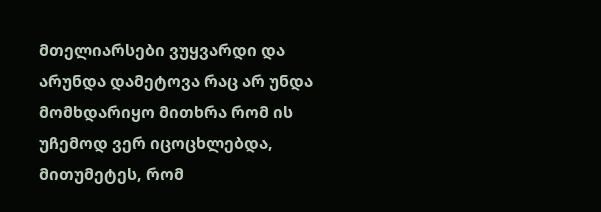მთელიარსები ვუყვარდი და არუნდა დამეტოვა რაც არ უნდა მომხდარიყო მითხრა რომ ის უჩემოდ ვერ იცოცხლებდა, მითუმეტეს, რომ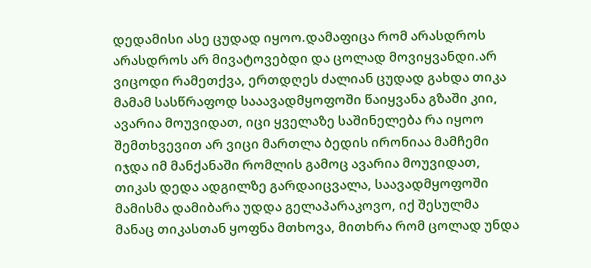დედამისი ასე ცუდად იყოო.დამაფიცა რომ არასდროს არასდროს არ მივატოვებდი და ცოლად მოვიყვანდი.არ ვიცოდი რამეთქვა, ერთდღეს ძალიან ცუდად გახდა თიკა მამამ სასწრაფოდ სააავადმყოფოში წაიყვანა გზაში კიი, ავარია მოუვიდათ, იცი ყველაზე საშინელება რა იყოო შემთხვევით არ ვიცი მართლა ბედის ირონიაა მამჩემი იჯდა იმ მანქანაში რომლის გამოც ავარია მოუვიდათ, თიკას დედა ადგილზე გარდაიცვალა, საავადმყოფოში მამისმა დამიბარა უდდა გელაპარაკოვო, იქ შესულმა მანაც თიკასთან ყოფნა მთხოვა, მითხრა რომ ცოლად უნდა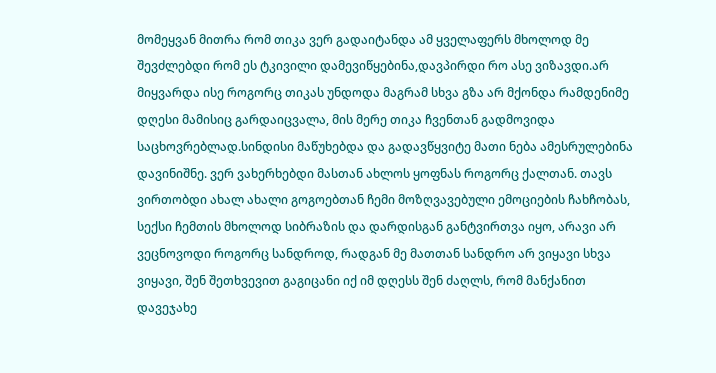მომეყვან მითრა რომ თიკა ვერ გადაიტანდა ამ ყველაფერს მხოლოდ მე შევძლებდი რომ ეს ტკივილი დამევიწყებინა,დავპირდი რო ასე ვიზავდი.არ მიყვარდა ისე როგორც თიკას უნდოდა მაგრამ სხვა გზა არ მქონდა რამდენიმე დღესი მამისიც გარდაიცვალა, მის მერე თიკა ჩვენთან გადმოვიდა საცხოვრებლად.სინდისი მაწუხებდა და გადავწყვიტე მათი ნება ამესრულებინა დავინიშნე. ვერ ვახერხებდი მასთან ახლოს ყოფნას როგორც ქალთან. თავს ვირთობდი ახალ ახალი გოგოებთან ჩემი მოზღვავებული ემოციების ჩახჩობას, სექსი ჩემთის მხოლოდ სიბრაზის და დარდისგან განტვირთვა იყო, არავი არ ვეცნოვოდი როგორც სანდროდ, რადგან მე მათთან სანდრო არ ვიყავი სხვა ვიყავი, შენ შეთხვევით გაგიცანი იქ იმ დღესს შენ ძაღლს, რომ მანქანით დავეჯახე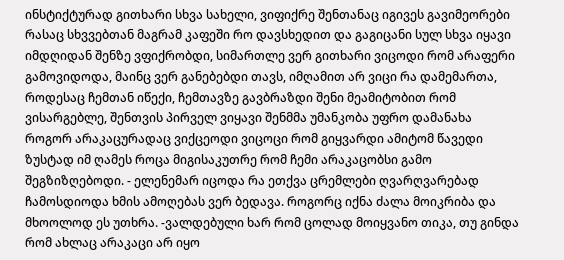ინსტიქტურად გითხარი სხვა სახელი, ვიფიქრე შენთანაც იგივეს გავიმეორები რასაც სხვვებთან მაგრამ კაფეში რო დავსხედით და გაგიცანი სულ სხვა იყავი იმდღიდან შენზე ვფიქრობდი, სიმართლე ვერ გითხარი ვიცოდი რომ არაფერი გამოვიდოდა, მაინც ვერ განებებდი თავს, იმღამით არ ვიცი რა დამემართა, როდესაც ჩემთან იწექი, ჩემთავზე გავბრაზდი შენი მეამიტობით რომ ვისარგებლე, შენთვის პირველ ვიყავი შენმმა უმანკობა უფრო დამანახა როგორ არაკაცურადაც ვიქცეოდი ვიცოცი რომ გიყვარდი ამიტომ წავედი ზუსტად იმ ღამეს როცა მიგისაკუთრე რომ ჩემი არაკაცობსი გამო შეგზიზღებოდი. - ელენემარ იცოდა რა ეთქვა ცრემლები ღვარღვარებად ჩამოსდიოდა ხმის ამოღებას ვერ ბედავა. როგორც იქნა ძალა მოიკრიბა და მხოოლოდ ეს უთხრა. -ვალდებული ხარ რომ ცოლად მოიყვანო თიკა, თუ გინდა რომ ახლაც არაკაცი არ იყო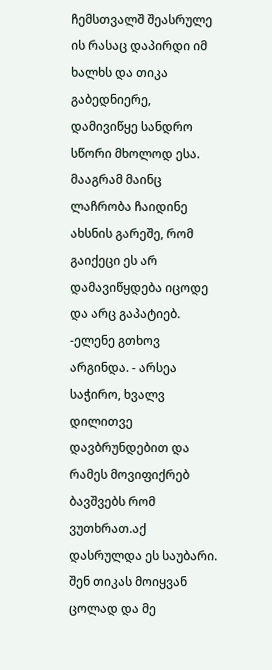ჩემსთვალშ შეასრულე ის რასაც დაპირდი იმ ხალხს და თიკა გაბედნიერე, დამივიწყე სანდრო სწორი მხოლოდ ესა. მააგრამ მაინც ლაჩრობა ჩაიდინე ახსნის გარეშე, რომ გაიქეცი ეს არ დამავიწყდება იცოდე და არც გაპატიებ. -ელენე გთხოვ არგინდა. - არსეა საჭირო, ხვალვ დილითვე დავბრუნდებით და რამეს მოვიფიქრებ ბავშვებს რომ ვუთხრათ.აქ დასრულდა ეს საუბარი. შენ თიკას მოიყვან ცოლად და მე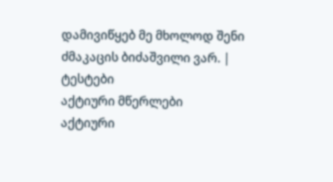დამივიწყებ მე მხოლოდ შენი ძმაკაცის ბიძაშვილი ვარ. |
ტესტები
აქტიური მწერლები
აქტიური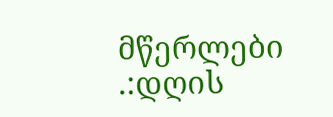მწერლები
.:დღის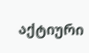აქტიური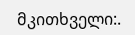მკითხველი:.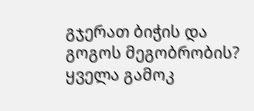გჯერათ ბიჭის და გოგოს მეგობრობის?
ყველა გამოკ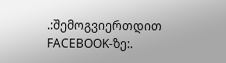.:შემოგვიერთდით FACEBOOK-ზე:.